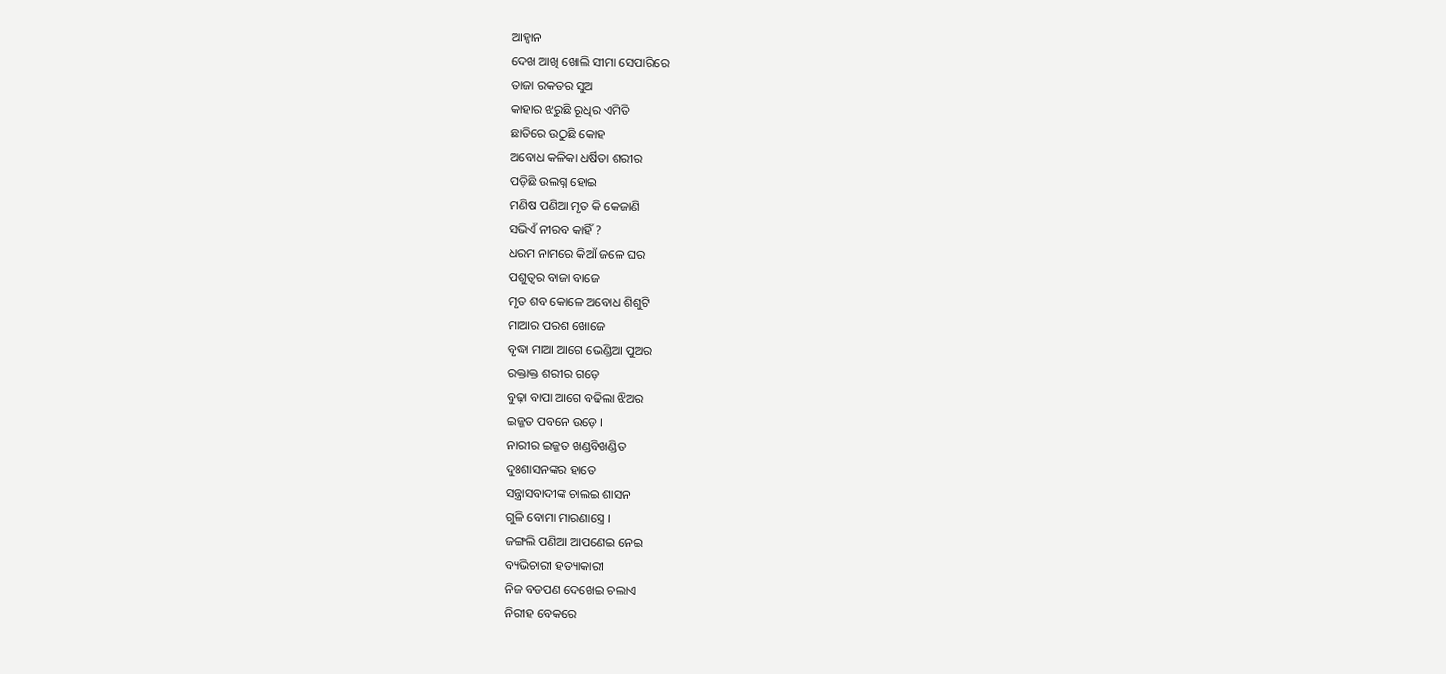ଆହ୍ବାନ
ଦେଖ ଆଖି ଖୋଲି ସୀମା ସେପାରିରେ
ତାଜା ରକତର ସୁଅ
କାହାର ଝରୁଛି ରୂଧିର ଏମିତି
ଛାତିରେ ଉଠୁଛି କୋହ
ଅବୋଧ କଳିକା ଧର୍ଷିତା ଶରୀର
ପଡ଼ିଛି ଉଲଗ୍ନ ହୋଇ
ମଣିଷ ପଣିଆ ମୃତ କି କେଜାଣି
ସଭିଏଁ ନୀରବ କାହିଁ ?
ଧରମ ନାମରେ କିଆଁ ଜଳେ ଘର
ପଶୁତ୍ବର ବାଜା ବାଜେ
ମୃତ ଶବ କୋଳେ ଅବୋଧ ଶିଶୁଟି
ମାଆର ପରଶ ଖୋଜେ
ବୃଦ୍ଧା ମାଆ ଆଗେ ଭେଣ୍ଡିଆ ପୁଅର
ରକ୍ତାକ୍ତ ଶରୀର ଗଡ଼େ
ବୁଢ଼ା ବାପା ଆଗେ ବଢିଲା ଝିଅର
ଇଜ୍ଜତ ପବନେ ଉଡ଼େ ।
ନାରୀର ଇଜ୍ଜତ ଖଣ୍ଡବିଖଣ୍ଡିତ
ଦୁଃଶାସନଙ୍କର ହାତେ
ସନ୍ତ୍ରାସବାଦୀଙ୍କ ଚାଲଇ ଶାସନ
ଗୁଳି ବୋମା ମାରଣାସ୍ତ୍ରେ ।
ଜଙ୍ଗଲି ପଣିଆ ଆପଣେଇ ନେଇ
ବ୍ୟଭିଚାରୀ ହତ୍ୟାକାରୀ
ନିଜ ବଡପଣ ଦେଖେଇ ଚଲାଏ
ନିରୀହ ବେକରେ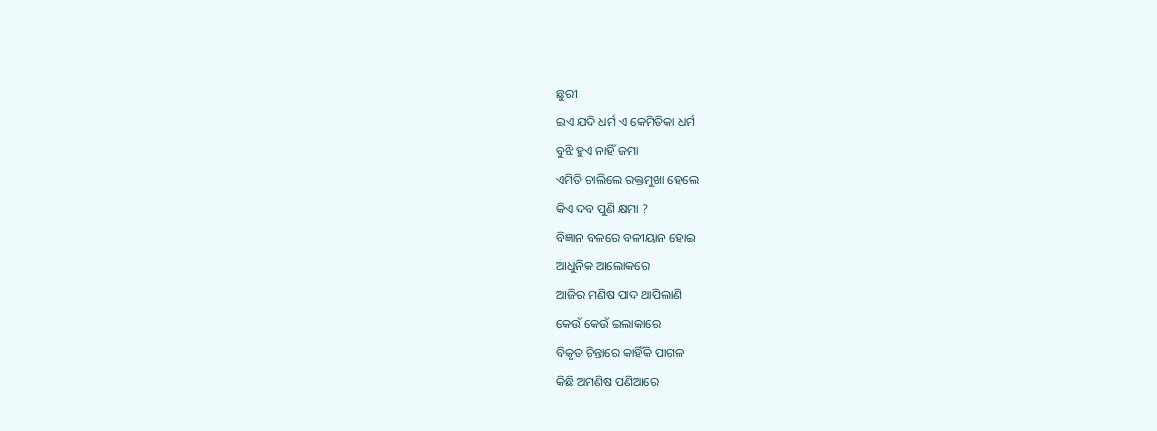ଛୁରୀ
ଇଏ ଯଦି ଧର୍ମ ଏ କେମିତିକା ଧର୍ମ
ବୁଝି ହୁଏ ନାହିଁ ଜମା
ଏମିତି ଚାଲିଲେ ରକ୍ତମୁଖା ହେଲେ
କିଏ ଦବ ପୁଣି କ୍ଷମା ?
ବିଜ୍ଞାନ ବଳରେ ବଳୀୟାନ ହୋଇ
ଆଧୁନିକ ଆଲୋକରେ
ଆଜିର ମଣିଷ ପାଦ ଥାପିଲାଣି
କେଉଁ କେଉଁ ଇଲାକାରେ
ବିକୃତ ଚିନ୍ତାରେ କାହିଁକି ପାଗଳ
କିଛି ଅମଣିଷ ପଣିଆରେ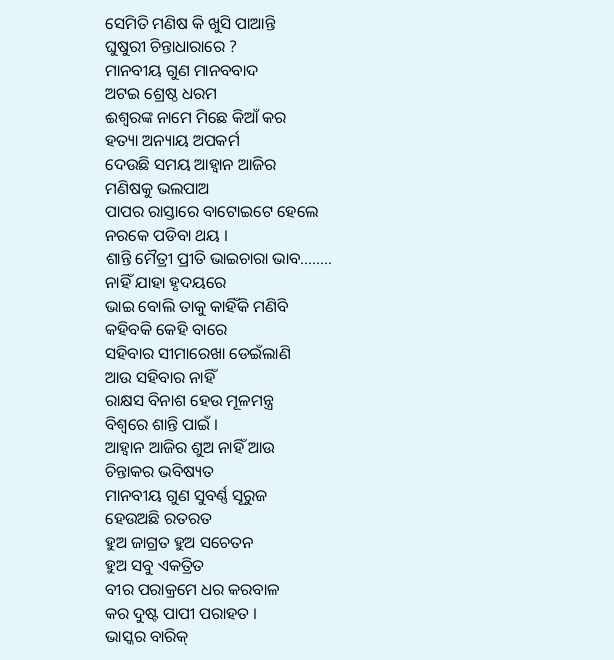ସେମିତି ମଣିଷ କି ଖୁସି ପାଆନ୍ତି
ଘୁଷୁରୀ ଚିନ୍ତାଧାରାରେ ?
ମାନବୀୟ ଗୁଣ ମାନବବାଦ
ଅଟଇ ଶ୍ରେଷ୍ଠ ଧରମ
ଈଶ୍ୱରଙ୍କ ନାମେ ମିଛେ କିଆଁ କର
ହତ୍ୟା ଅନ୍ୟାୟ ଅପକର୍ମ
ଦେଉଛି ସମୟ ଆହ୍ବାନ ଆଜିର
ମଣିଷକୁ ଭଲପାଅ
ପାପର ରାସ୍ତାରେ ବାଟୋଇଟେ ହେଲେ
ନରକେ ପଡିବା ଥୟ ।
ଶାନ୍ତି ମୈତ୍ରୀ ପ୍ରୀତି ଭାଇଚାରା ଭାବ……..
ନାହିଁ ଯାହା ହୃଦୟରେ
ଭାଇ ବୋଲି ତାକୁ କାହିଁକି ମଣିବି
କହିବକି କେହି ବାରେ
ସହିବାର ସୀମାରେଖା ଡେଇଁଲାଣି
ଆଉ ସହିବାର ନାହିଁ
ରାକ୍ଷସ ବିନାଶ ହେଉ ମୂଳମନ୍ତ୍ର
ବିଶ୍ବରେ ଶାନ୍ତି ପାଇଁ ।
ଆହ୍ବାନ ଆଜିର ଶୁଅ ନାହିଁ ଆଉ
ଚିନ୍ତାକର ଭବିଷ୍ୟତ
ମାନବୀୟ ଗୁଣ ସୁବର୍ଣ୍ଣ ସୂରୁଜ
ହେଉଅଛି ରତରତ
ହୁଅ ଜାଗ୍ରତ ହୁଅ ସଚେତନ
ହୁଅ ସବୁ ଏକତ୍ରିତ
ବୀର ପରାକ୍ରମେ ଧର କରବାଳ
କର ଦୁଷ୍ଟ ପାପୀ ପରାହତ ।
ଭାସ୍କର ବାରିକ୍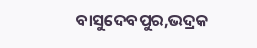ବାସୁଦେବପୁର,ଭଦ୍ରକ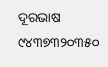ଦୂରଭାଷ ୯୪୩୭୩୨୦୩୫୦